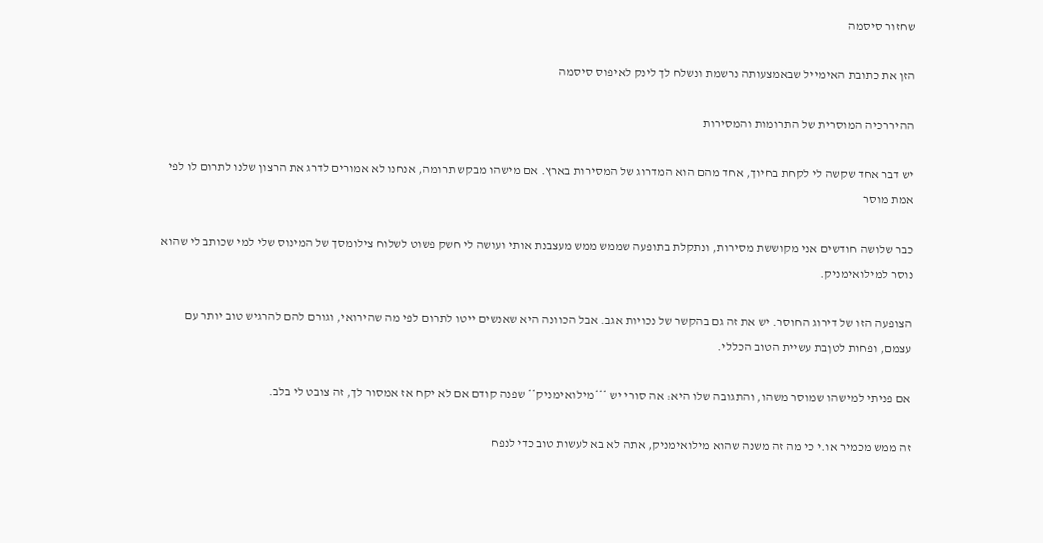שחזור סיסמה

הזן את כתובת האימייל שבאמצעותה נרשמת ונשלח לך לינק לאיפוס סיסמה

ההיררכיה המוסרית של התרומות והמסירות

יש דבר אחד שקשה לי לקחת בחיוך, אחד מהם הוא המדרוג של המסירות בארץ. אם מישהו מבקש תרומה, אנחנו לא אמורים לדרג את הרצון שלנו לתרום לו לפי אמת מוסר

כבר שלושה חודשים אני מקוששת מסירות, ונתקלת בתופעה שממש ממש מעצבנת אותי ועושה לי חשק פשוט לשלוח צילומסך של המינוס שלי למי שכותב לי שהוא נוסר למילואימניק.

הצופעה הזו של דירוג החוסר. יש את זה גם בהקשר של נכויות אגב. אבל הכוונה היא שאנשים ייטו לתרום לפי מה שהירואי, וגורם להם להרגיש טוב יותר עם עצמם, ופחות לטןבת עשיית הטוב הכללי.

אם פניתי למישהו שמוסר משהו, והתגובה שלו היא: אה סורי יש ***מילואימניק** שפנה קודם אם לא יקח אז אמסור לך, זה צובט לי בלב.

זה ממש מכמיר או.י כי מה זה משנה שהוא מילואימניק, אתה לא בא לעשות טוב כדי לנפח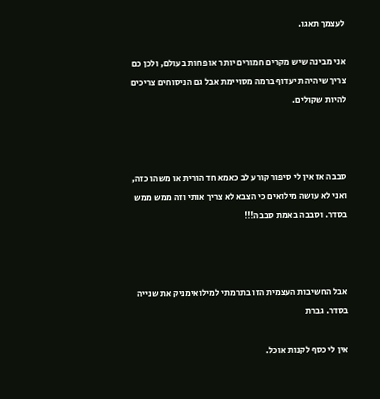לעצמך תאגו.

אני מבינה שיש מקרים חמורים יותר או פחות בעולם, ולכן כם צריך שיהיה תיעדוף ברמה מסויימת אבל גם הניסוחים צריכים להיות שקולים.



סבבה אז אין לי סיפור קורע לב כאמא חד הורית או משהו כזה, ואני לא עושה מילואים כי הצבא לא צריך אותי וזה ממש ממש בסדר. וסבבה באמת סבבה!!!



אבל החשיבות העצמית הזו בתרמתי למילואימניק את שנייה בסדר. גברת

אין לי כסף לקנות אוכל.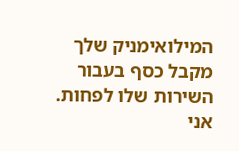המילואימניק שלך מקבל כסף בעבור השירות שלו לפחות. אני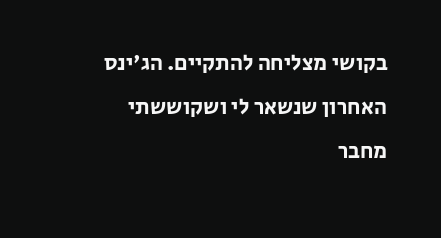בקושי מצליחה להתקיים. הג'ינס האחרון שנשאר לי ושקוששתי מחבר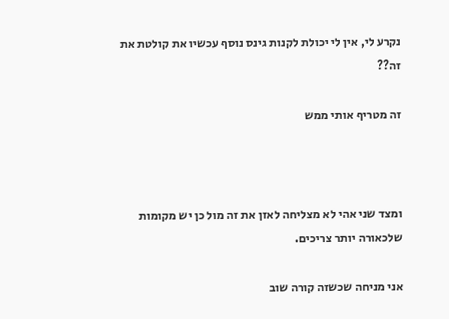נקרע לי, אין לי יכולת לקנות גינס נוסף עכשיו את קולטת את זה??

זה מטריף אותי ממש



ומצד שני אהי לא מצליחה לאזן את זה מול כן יש מקומות שלכאורה יותר צריכים.

אני מניחה שכשזה קורה שוב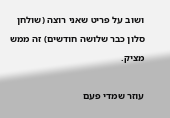ושוב על פריט שאני רוצה (שולחן סלון כבר שלושה חודשים) זה ממש מציק.

עוזר שמדי פעם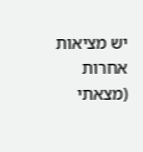יש מציאות אחרות (מצאתי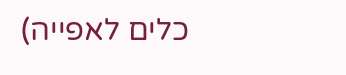כלים לאפייה)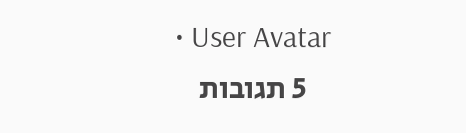• User Avatar
    5 תגובות